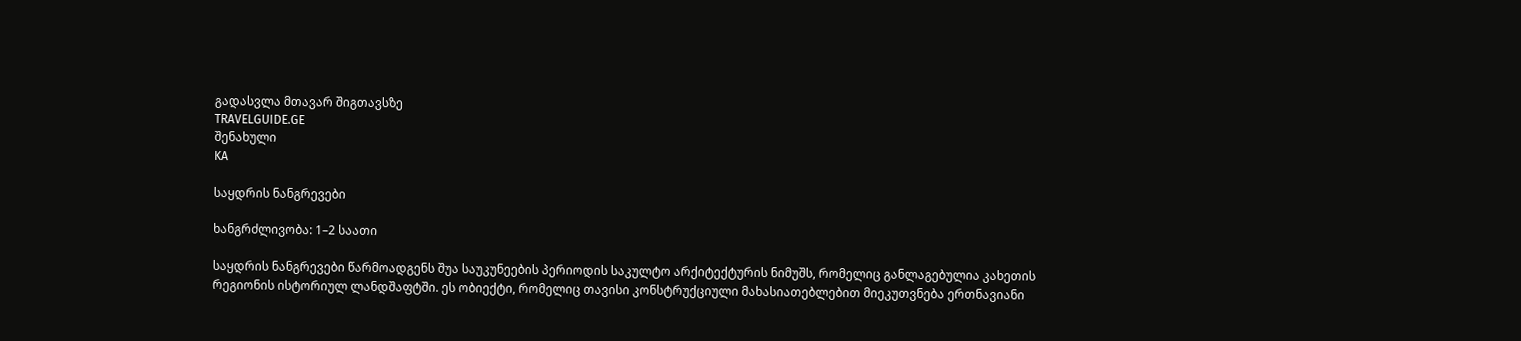გადასვლა მთავარ შიგთავსზე
TRAVELGUIDE.GE
შენახული
KA

საყდრის ნანგრევები

ხანგრძლივობა: 1–2 საათი

საყდრის ნანგრევები წარმოადგენს შუა საუკუნეების პერიოდის საკულტო არქიტექტურის ნიმუშს, რომელიც განლაგებულია კახეთის რეგიონის ისტორიულ ლანდშაფტში. ეს ობიექტი, რომელიც თავისი კონსტრუქციული მახასიათებლებით მიეკუთვნება ერთნავიანი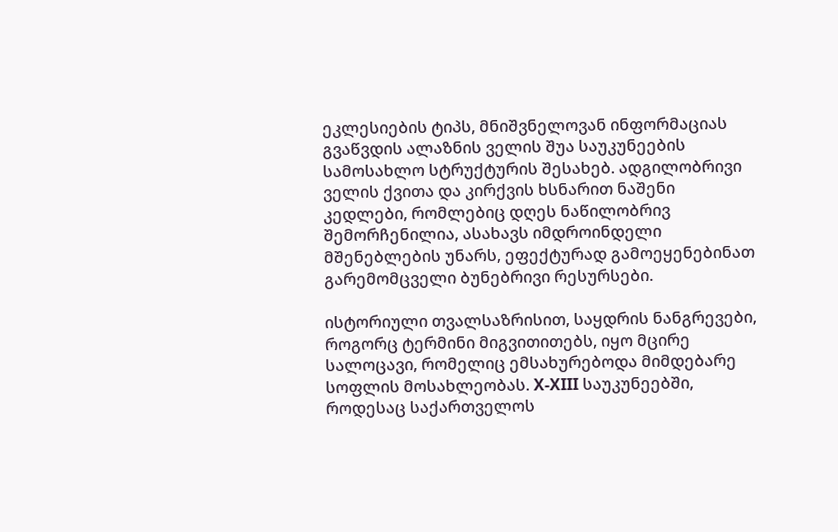ეკლესიების ტიპს, მნიშვნელოვან ინფორმაციას გვაწვდის ალაზნის ველის შუა საუკუნეების სამოსახლო სტრუქტურის შესახებ. ადგილობრივი ველის ქვითა და კირქვის ხსნარით ნაშენი კედლები, რომლებიც დღეს ნაწილობრივ შემორჩენილია, ასახავს იმდროინდელი მშენებლების უნარს, ეფექტურად გამოეყენებინათ გარემომცველი ბუნებრივი რესურსები.

ისტორიული თვალსაზრისით, საყდრის ნანგრევები, როგორც ტერმინი მიგვითითებს, იყო მცირე სალოცავი, რომელიც ემსახურებოდა მიმდებარე სოფლის მოსახლეობას. X-XIII საუკუნეებში, როდესაც საქართველოს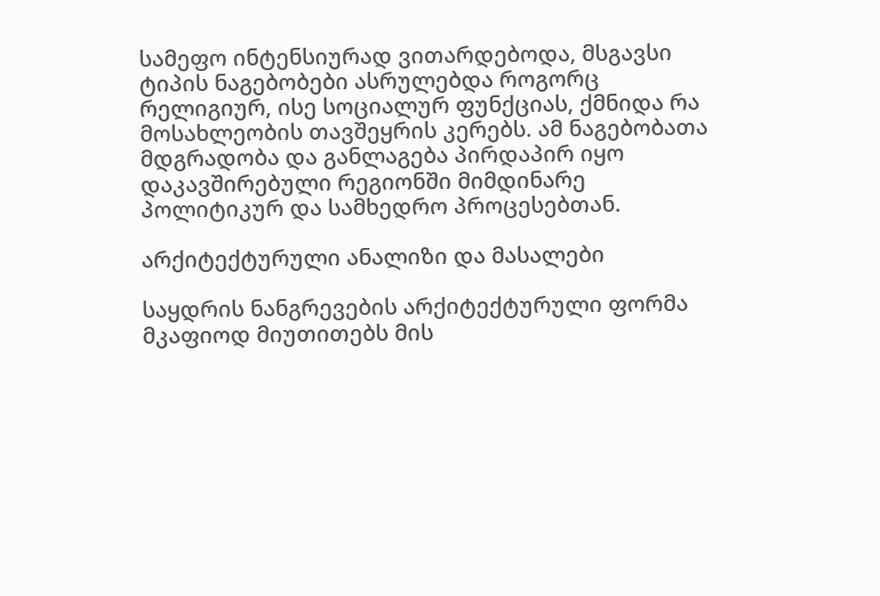სამეფო ინტენსიურად ვითარდებოდა, მსგავსი ტიპის ნაგებობები ასრულებდა როგორც რელიგიურ, ისე სოციალურ ფუნქციას, ქმნიდა რა მოსახლეობის თავშეყრის კერებს. ამ ნაგებობათა მდგრადობა და განლაგება პირდაპირ იყო დაკავშირებული რეგიონში მიმდინარე პოლიტიკურ და სამხედრო პროცესებთან.

არქიტექტურული ანალიზი და მასალები

საყდრის ნანგრევების არქიტექტურული ფორმა მკაფიოდ მიუთითებს მის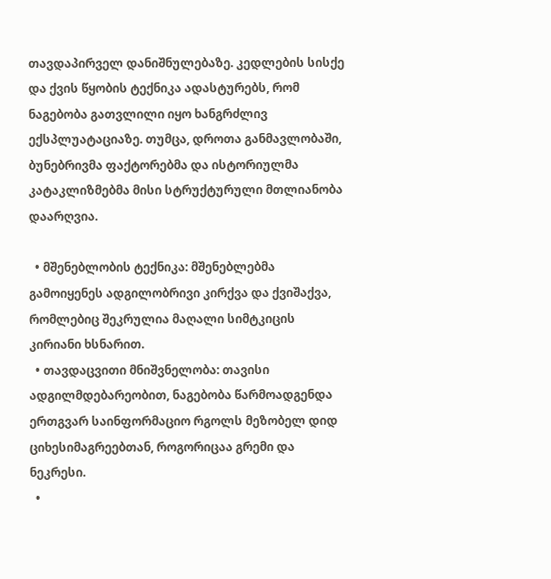თავდაპირველ დანიშნულებაზე. კედლების სისქე და ქვის წყობის ტექნიკა ადასტურებს, რომ ნაგებობა გათვლილი იყო ხანგრძლივ ექსპლუატაციაზე. თუმცა, დროთა განმავლობაში, ბუნებრივმა ფაქტორებმა და ისტორიულმა კატაკლიზმებმა მისი სტრუქტურული მთლიანობა დაარღვია.

  • მშენებლობის ტექნიკა: მშენებლებმა გამოიყენეს ადგილობრივი კირქვა და ქვიშაქვა, რომლებიც შეკრულია მაღალი სიმტკიცის კირიანი ხსნარით.
  • თავდაცვითი მნიშვნელობა: თავისი ადგილმდებარეობით, ნაგებობა წარმოადგენდა ერთგვარ საინფორმაციო რგოლს მეზობელ დიდ ციხესიმაგრეებთან, როგორიცაა გრემი და ნეკრესი.
  •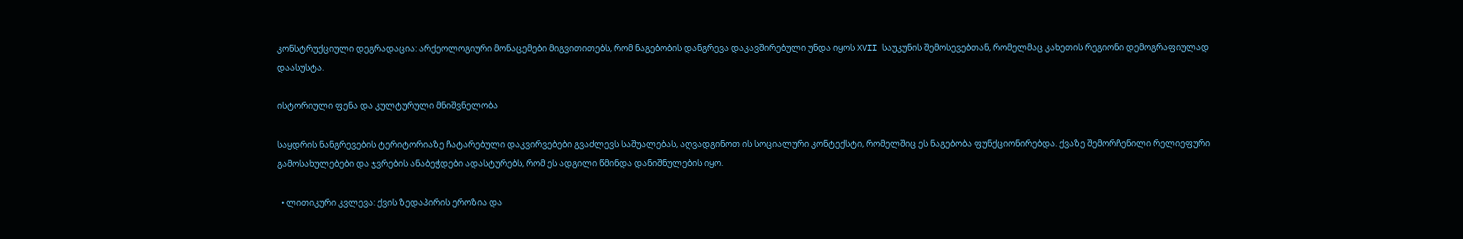კონსტრუქციული დეგრადაცია: არქეოლოგიური მონაცემები მიგვითითებს, რომ ნაგებობის დანგრევა დაკავშირებული უნდა იყოს XVII საუკუნის შემოსევებთან, რომელმაც კახეთის რეგიონი დემოგრაფიულად დაასუსტა.

ისტორიული ფენა და კულტურული მნიშვნელობა

საყდრის ნანგრევების ტერიტორიაზე ჩატარებული დაკვირვებები გვაძლევს საშუალებას, აღვადგინოთ ის სოციალური კონტექსტი, რომელშიც ეს ნაგებობა ფუნქციონირებდა. ქვაზე შემორჩენილი რელიეფური გამოსახულებები და ჯვრების ანაბეჭდები ადასტურებს, რომ ეს ადგილი წმინდა დანიშნულების იყო.

  • ლითიკური კვლევა: ქვის ზედაპირის ეროზია და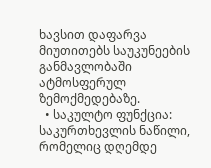ხავსით დაფარვა მიუთითებს საუკუნეების განმავლობაში ატმოსფერულ ზემოქმედებაზე.
  • საკულტო ფუნქცია: საკურთხევლის ნაწილი, რომელიც დღემდე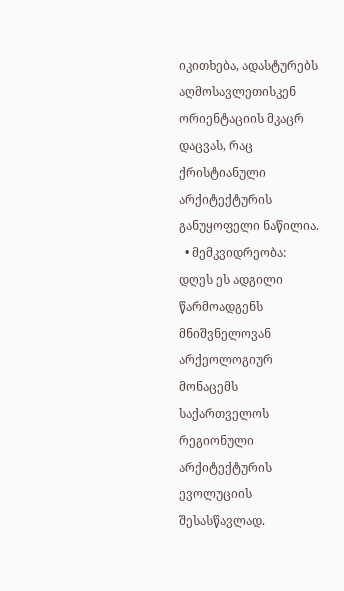იკითხება, ადასტურებს აღმოსავლეთისკენ ორიენტაციის მკაცრ დაცვას, რაც ქრისტიანული არქიტექტურის განუყოფელი ნაწილია.
  • მემკვიდრეობა: დღეს ეს ადგილი წარმოადგენს მნიშვნელოვან არქეოლოგიურ მონაცემს საქართველოს რეგიონული არქიტექტურის ევოლუციის შესასწავლად.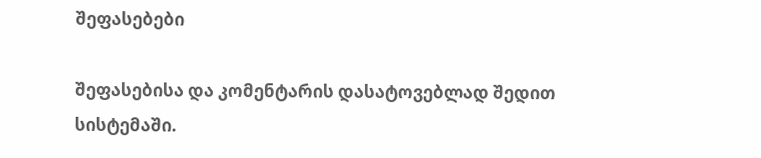შეფასებები

შეფასებისა და კომენტარის დასატოვებლად შედით სისტემაში.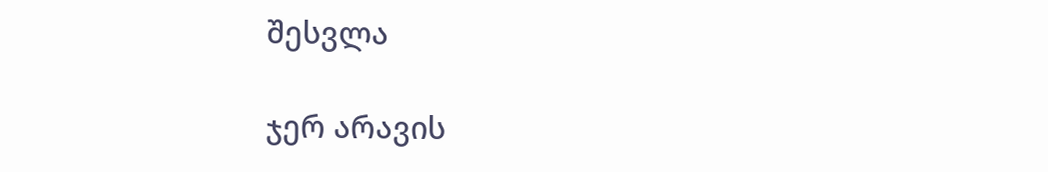შესვლა

ჯერ არავის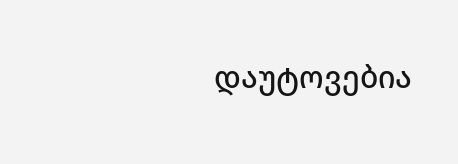დაუტოვებია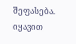შეფასება. იყავით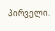პირველი.